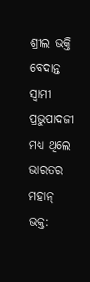ଶ୍ରୀଲ ଭକ୍ତି ବେଦାନ୍ତ ସ୍ୱାମୀ ପ୍ରଭୁପାଦଜୀ ମଧ୍ୟ ଥିଲେ ଭାରତର ମହାନ୍ ଭକ୍ତ: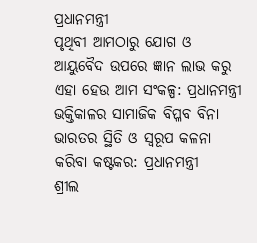ପ୍ରଧାନମନ୍ତ୍ରୀ
ପୃଥିବୀ ଆମଠାରୁ ଯୋଗ ଓ ଆୟୁବୈଦ ଉପରେ ଜ୍ଞାନ ଲାଭ କରୁ ଏହା ହେଉ ଆମ ସଂକଳ୍ପ: ପ୍ରଧାନମନ୍ତ୍ରୀ
ଭକ୍ତିକାଳର ସାମାଜିକ ବିପ୍ଳବ ବିନା ଭାରତର ସ୍ଥିତି ଓ ସ୍ୱରୂପ କଳନା କରିବା କଷ୍ଟକର: ପ୍ରଧାନମନ୍ତ୍ରୀ
ଶ୍ରୀଲ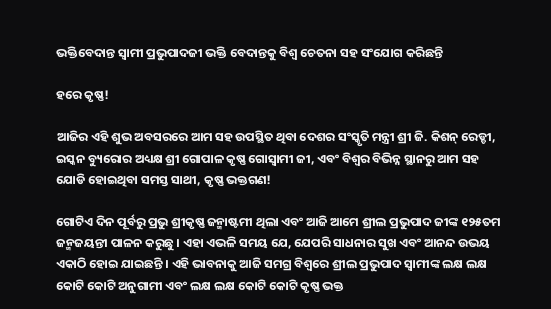ଭକ୍ତିବେଦାନ୍ତ ସ୍ୱାମୀ ପ୍ରଭୁପାଦଜୀ ଭକ୍ତି ବେଦାନ୍ତକୁ ବିଶ୍ୱ ଚେତନା ସହ ସଂଯୋଗ କରିଛନ୍ତି

ହରେ କୃଷ୍ଣ!

ଆଜିର ଏହି ଶୁଭ ଅବସରରେ ଆମ ସହ ଉପସ୍ଥିତ ଥିବା ଦେଶର ସଂସ୍କୃତି ମନ୍ତ୍ରୀ ଶ୍ରୀ ଜି. କିଶନ୍ ରେଡ୍ଡୀ, ଇସ୍କନ ବ୍ୟୁରୋର ଅଧ୍ୟକ୍ଷ ଶ୍ରୀ ଗୋପାଳ କୃଷ୍ଣ ଗୋସ୍ୱାମୀ ଜୀ, ଏବଂ ବିଶ୍ୱର ବିଭିନ୍ନ ସ୍ଥାନରୁ ଆମ ସହ ଯୋଡି ହୋଇଥିବା ସମସ୍ତ ସାଥୀ, କୃଷ୍ଣ ଭକ୍ତଗଣ!

ଗୋଟିଏ ଦିନ ପୂର୍ବରୁ ପ୍ରଭୁ ଶ୍ରୀକୃଷ୍ଣ ଜନ୍ମାଷ୍ଟମୀ ଥିଲା ଏବଂ ଆଜି ଆମେ ଶ୍ରୀଲ ପ୍ରଭୁପାଦ ଜୀଙ୍କ ୧୨୫ତମ ଜନ୍ମଜୟନ୍ତୀ ପାଳନ କରୁଛୁ । ଏହା ଏଭଳି ସମୟ ଯେ, ଯେପରି ସାଧନାର ସୁଖ ଏବଂ ଆନନ୍ଦ ଉଭୟ ଏକାଠି ହୋଇ ଯାଇଛନ୍ତି । ଏହି ଭାବନାକୁ ଆଜି ସମଗ୍ର ବିଶ୍ୱରେ ଶ୍ରୀଲ ପ୍ରଭୁପାଦ ସ୍ୱାମୀଙ୍କ ଲକ୍ଷ ଲକ୍ଷ କୋଟି କୋଟି ଅନୁଗାମୀ ଏବଂ ଲକ୍ଷ ଲକ୍ଷ କୋଟି କୋଟି କୃଷ୍ଣ ଭକ୍ତ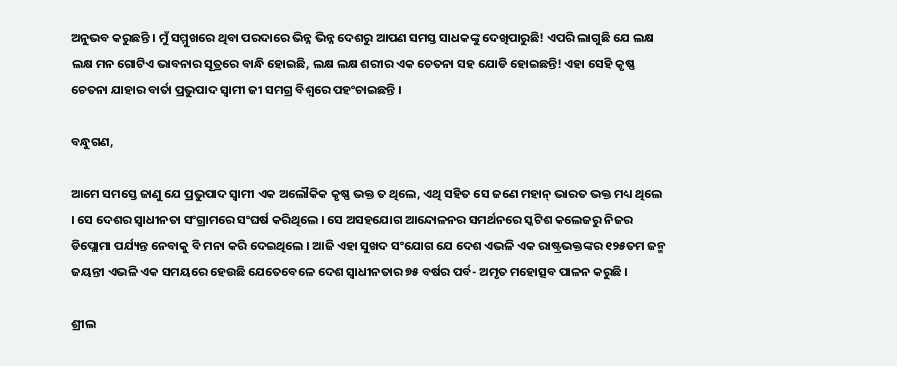ଅନୁଭବ କରୁଛନ୍ତି । ମୁଁ ସମ୍ମୁଖରେ ଥିବା ପରଦାରେ ଭିନ୍ନ ଭିନ୍ନ ଦେଶରୁ ଆପଣ ସମସ୍ତ ସାଧକଙ୍କୁ ଦେଖିପାରୁଛି! ଏପରି ଲାଗୁଛି ଯେ ଲକ୍ଷ ଲକ୍ଷ ମନ ଗୋଟିଏ ଭାବନାର ସୂତ୍ରରେ ବାନ୍ଧି ହୋଇଛି, ଲକ୍ଷ ଲକ୍ଷ ଶରୀର ଏକ ଚେତନା ସହ ଯୋଡି ହୋଇଛନ୍ତି! ଏହା ସେହି କୃଷ୍ଣ ଚେତନା ଯାହାର ବାର୍ତା ପ୍ରଭୁପାଦ ସ୍ୱାମୀ ଜୀ ସମଗ୍ର ବିଶ୍ୱରେ ପହଂଚାଇଛନ୍ତି ।

ବନ୍ଧୁଗଣ,

ଆମେ ସମସ୍ତେ ଜାଣୁ ଯେ ପ୍ରଭୁପାଦ ସ୍ୱାମୀ ଏକ ଅଲୌକିକ କୃଷ୍ଣ ଭକ୍ତ ତ ଥିଲେ, ଏଥି ସହିତ ସେ ଜଣେ ମହାନ୍ ଭାରତ ଭକ୍ତ ମଧ୍ୟ ଥିଲେ । ସେ ଦେଶର ସ୍ୱାଧୀନତା ସଂଗ୍ରାମରେ ସଂଘର୍ଷ କରିଥିଲେ । ସେ ଅସହଯୋଗ ଆନ୍ଦୋଳନର ସମର୍ଥନରେ ସ୍କଟିଶ କଲେଜରୁ ନିଜର ଡିପ୍ଲୋମା ପର୍ଯ୍ୟନ୍ତ ନେବାକୁ ବି ମନା କରି ଦେଇଥିଲେ । ଆଜି ଏହା ସୁଖଦ ସଂଯୋଗ ଯେ ଦେଶ ଏଭଳି ଏକ ରାଷ୍ଟ୍ରଭକ୍ତଙ୍କର ୧୨୫ତମ ଜନ୍ମ ଜୟନ୍ତୀ ଏଭଳି ଏକ ସମୟରେ ହେଉଛି ଯେତେବେଳେ ଦେଶ ସ୍ୱାଧୀନତାର ୭୫ ବର୍ଷର ପର୍ବ- ଅମୃତ ମହୋତ୍ସବ ପାଳନ କରୁଛି ।

ଶ୍ରୀଲ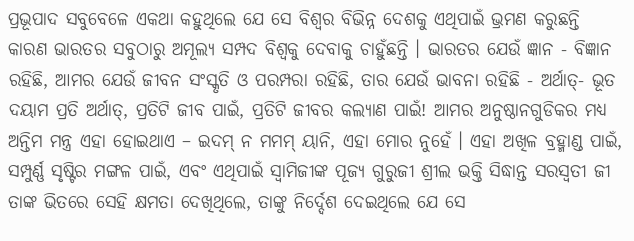ପ୍ରଭୂପାଦ ସବୁବେଳେ ଏକଥା କହୁଥିଲେ ଯେ ସେ ବିଶ୍ୱର ବିଭିନ୍ନ ଦେଶକୁ ଏଥିପାଇଁ ଭ୍ରମଣ କରୁଛନ୍ତି କାରଣ ଭାରତର ସବୁଠାରୁ ଅମୂଲ୍ୟ ସମ୍ପଦ ବିଶ୍ୱକୁ ଦେବାକୁ ଚାହୁଁଛନ୍ତି । ଭାରତର ଯେଉଁ ଜ୍ଞାନ - ବିଜ୍ଞାନ ରହିଛି, ଆମର ଯେଉଁ ଜୀବନ ସଂସ୍କୃତି ଓ ପରମ୍ପରା ରହିଛି, ତାର ଯେଉଁ ଭାବନା ରହିଛି - ଅର୍ଥାତ୍‌- ଭୂତ ଦୟାମ ପ୍ରତି ଅର୍ଥାତ୍‌, ପ୍ରତିଟି ଜୀବ ପାଇଁ, ପ୍ରତିଟି ଜୀବର କଲ୍ୟାଣ ପାଇଁ! ଆମର ଅନୁଷ୍ଠାନଗୁଡିକର ମଧ୍ୟ ଅନ୍ତିମ ମନ୍ତ୍ର ଏହା ହୋଇଥାଏ – ଇଦମ୍ ନ ମମମ୍ ୟାନି, ଏହା ମୋର ନୁହେଁ । ଏହା ଅଖିଳ ବ୍ରହ୍ମାଣ୍ଡ ପାଇଁ, ସମ୍ପୁର୍ଣ୍ଣ ସୃଷ୍ଟିର ମଙ୍ଗଳ ପାଇଁ, ଏବଂ ଏଥିପାଇଁ ସ୍ୱାମିଜୀଙ୍କ ପୂଜ୍ୟ ଗୁରୁଜୀ ଶ୍ରୀଲ ଭକ୍ତି ସିଦ୍ଧାନ୍ତ ସରସ୍ୱତୀ ଜୀ ତାଙ୍କ ଭିତରେ ସେହି କ୍ଷମତା ଦେଖିଥିଲେ, ତାଙ୍କୁ ନିର୍ଦ୍ଦେଶ ଦେଇଥିଲେ ଯେ ସେ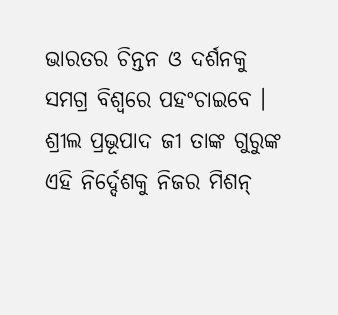ଭାରତର ଚିନ୍ତନ ଓ ଦର୍ଶନକୁ ସମଗ୍ର ବିଶ୍ୱରେ ପହଂଚାଇବେ । ଶ୍ରୀଲ ପ୍ରଭୂପାଦ ଜୀ ତାଙ୍କ ଗୁରୁଙ୍କ ଏହି ନିର୍ଦ୍ଦେଶକୁ ନିଜର ମିଶନ୍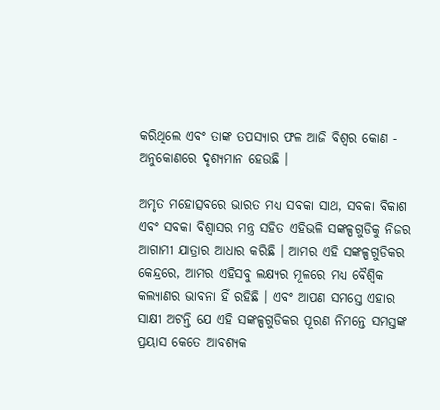କରିଥିଲେ ଏବଂ ତାଙ୍କ ତପସ୍ୟାର ଫଳ ଆଜି ବିଶ୍ୱର କୋଣ - ଅନୁକୋଣରେ ଦୃଶ୍ୟମାନ ହେଉଛି ।

ଅମୃତ ମହୋତ୍ସବରେ ଭାରତ ମଧ୍ୟ ସବକା ସାଥ, ସବକା ବିକାଶ ଏବଂ ସବକା ବିଶ୍ୱାସର ମନ୍ତ୍ର ସହିତ ଏହିଭଳି ସଙ୍କଳ୍ପଗୁଡିକୁ ନିଜର ଆଗାମୀ ଯାତ୍ରାର ଆଧାର କରିଛି । ଆମର ଏହି ସଙ୍କଳ୍ପଗୁଡିକର କେନ୍ଦ୍ରରେ, ଆମର ଏହିସବୁ ଲକ୍ଷ୍ୟର ମୂଳରେ ମଧ୍ୟ ବୈଶ୍ୱିକ କଲ୍ୟାଣର ଭାବନା ହିଁ ରହିଛି । ଏବଂ ଆପଣ ସମସ୍ତେ ଏହାର ସାକ୍ଷୀ ଅଟନ୍ତି ଯେ ଏହି ସଙ୍କଳ୍ପଗୁଡିକର ପୂରଣ ନିମନ୍ତେ ସମସ୍ତଙ୍କ ପ୍ରୟାସ କେତେ ଆବଶ୍ୟକ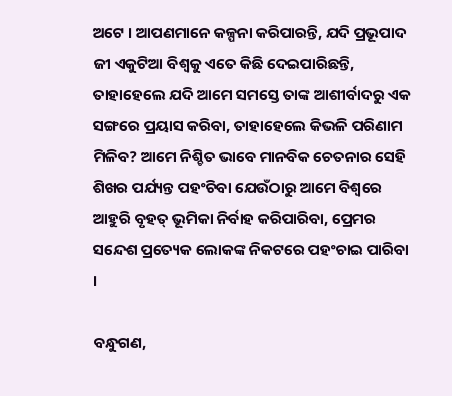ଅଟେ । ଆପଣମାନେ କଳ୍ପନା କରିପାରନ୍ତି, ଯଦି ପ୍ରଭୂପାଦ ଜୀ ଏକୁଟିଆ ବିଶ୍ୱକୁ ଏତେ କିଛି ଦେଇପାରିଛନ୍ତି, ତାହାହେଲେ ଯଦି ଆମେ ସମସ୍ତେ ତାଙ୍କ ଆଶୀର୍ବାଦରୁ ଏକ ସଙ୍ଗରେ ପ୍ରୟାସ କରିବା, ତାହାହେଲେ କିଭଳି ପରିଣାମ ମିଳିବ? ଆମେ ନିଶ୍ଚିତ ଭାବେ ମାନବିକ ଚେତନାର ସେହି ଶିଖର ପର୍ଯ୍ୟନ୍ତ ପହଂଚିବା ଯେଉଁଠାରୁ ଆମେ ବିଶ୍ୱରେ ଆହୁରି ବୃହତ୍ ଭୂମିକା ନିର୍ବାହ କରିପାରିବା, ପ୍ରେମର ସନ୍ଦେଶ ପ୍ରତ୍ୟେକ ଲୋକଙ୍କ ନିକଟରେ ପହଂଚାଇ ପାରିବା ।

ବନ୍ଧୁଗଣ,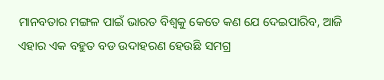ମାନବତାର ମଙ୍ଗଳ ପାଇଁ ଭାରତ ବିଶ୍ୱକୁ କେତେ କଣ ଯେ ଦେଇପାରିବ, ଆଜି ଏହାର ଏକ ବହୁତ ବଡ ଉଦାହରଣ ହେଉଛି ସମଗ୍ର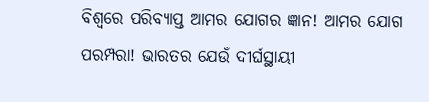ବିଶ୍ୱରେ ପରିବ୍ୟାପ୍ତ ଆମର ଯୋଗର ଜ୍ଞାନ! ଆମର ଯୋଗ ପରମ୍ପରା! ଭାରତର ଯେଉଁ ଦୀର୍ଘସ୍ଥାୟୀ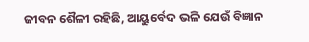ଜୀବନ ଶୈଳୀ ରହିଛି, ଆୟୁର୍ବେଦ ଭଳି ଯେଉଁ ବିଜ୍ଞାନ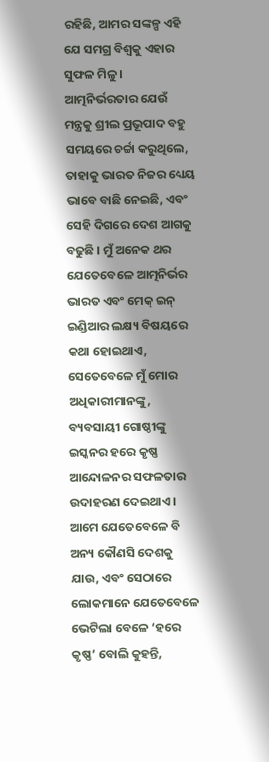ରହିଛି, ଆମର ସଙ୍କଳ୍ପ ଏହି ଯେ ସମଗ୍ର ବିଶ୍ୱକୁ ଏହାର ସୁଫଳ ମିଳୁ । ଆତ୍ମନିର୍ଭରତାର ଯେଉଁ ମନ୍ତ୍ରକୁ ଶ୍ରୀଲ ପ୍ରଭୂପାଦ ବହୁ ସମୟରେ ଚର୍ଚ୍ଚା କରୁଥିଲେ, ତାହାକୁ ଭାରତ ନିଜର ଧ୍ୟେୟ ଭାବେ ବାଛି ନେଇଛି, ଏବଂ ସେହି ଦିଗରେ ଦେଶ ଆଗକୁ ବଢୁଛି । ମୁଁ ଅନେକ ଥର ଯେତେବେଳେ ଆତ୍ମନିର୍ଭର ଭାରତ ଏବଂ ମେକ୍ ଇନ୍ ଇଣ୍ଡିଆର ଲକ୍ଷ୍ୟ ବିଷୟରେ କଥା ହୋଇଥାଏ, ସେତେବେଳେ ମୁଁ ମୋର ଅଧିକାରୀମାନଙ୍କୁ, ବ୍ୟବସାୟୀ ଗୋଷ୍ଠୀଙ୍କୁ ଇସ୍କନର ହରେ କୃଷ୍ଣ ଆନ୍ଦୋଳନର ସଫଳତାର ଉଦାହରଣ ଦେଇଥାଏ । ଆମେ ଯେତେବେଳେ ବି ଅନ୍ୟ କୌଣସି ଦେଶକୁ ଯାଉ, ଏବଂ ସେଠାରେ ଲୋକମାନେ ଯେତେବେଳେ ଭେଟିଲା ବେଳେ ‘ହରେ କୃଷ୍ଣ’ ବୋଲି କୁହନ୍ତି,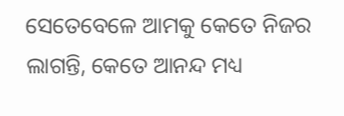ସେତେବେଳେ ଆମକୁ କେତେ ନିଜର ଲାଗନ୍ତି, କେତେ ଆନନ୍ଦ ମଧ୍ୟ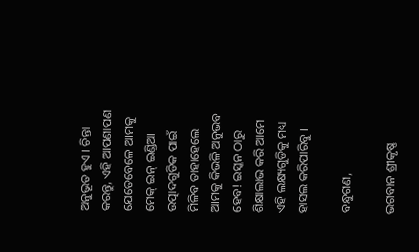ଅନୁଭୂତ ହୁଏ । ଚିନ୍ତା କରନ୍ତୁ, ଏହି ଆପଣାପଣ ଯେତେବେଳେ ଆମକୁ ମେକ୍ ଇନ୍ ଇଣ୍ଡିଆ ଉତ୍ପାଦଗୁଡିକ ପାଇଁ ମିଳିବ ତାହାହେଲେ ଆମକୁ କିଭଳି ଅନୁଭବ ହେବ! ଇସ୍କନ ଠାରୁ ଶିକ୍ଷାଲାଭ କରି ଆମେ ଏହି ଲକ୍ଷ୍ୟଗୁଡିକୁ ମଧ୍ୟ ହାସଲ କରିପାରିବୁ ।

ବନ୍ଧୁଗଣ,

ଭଗବାନ ଶ୍ରୀକୃଷ୍ଣ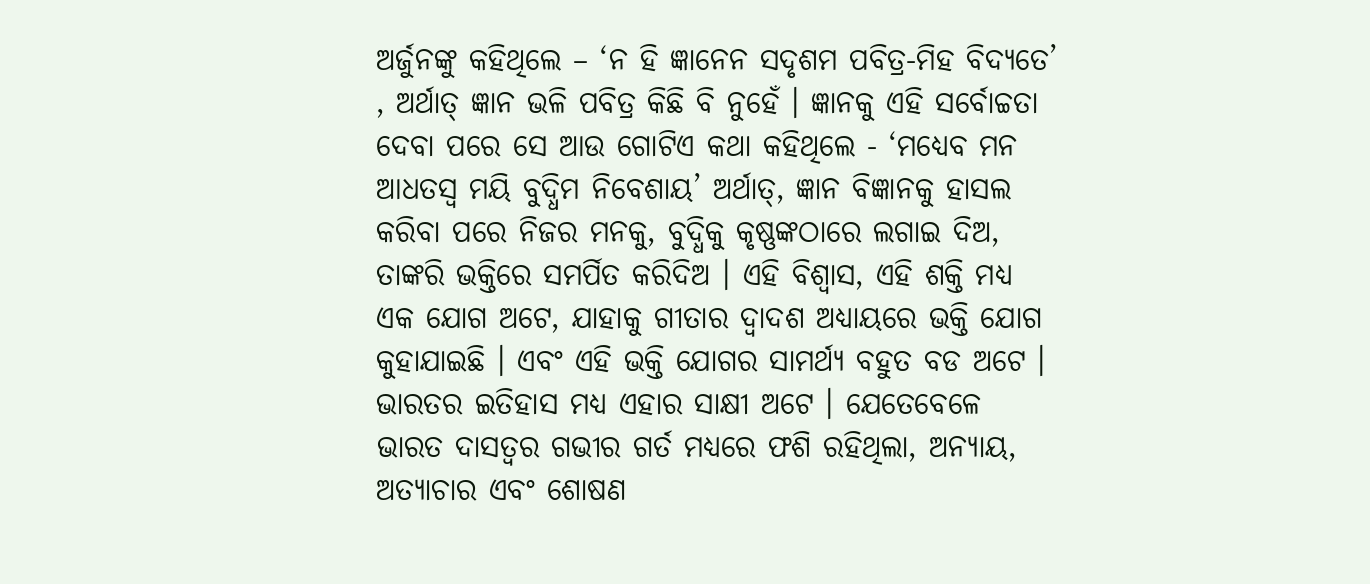ଅର୍ଜୁନଙ୍କୁ କହିଥିଲେ – ‘ନ ହି ଜ୍ଞାନେନ ସଦୃଶମ ପବିତ୍ର-ମିହ ବିଦ୍ୟତେ’ , ଅର୍ଥାତ୍ ଜ୍ଞାନ ଭଳି ପବିତ୍ର କିଛି ବି ନୁହେଁ । ଜ୍ଞାନକୁ ଏହି ସର୍ବୋଚ୍ଚତା ଦେବା ପରେ ସେ ଆଉ ଗୋଟିଏ କଥା କହିଥିଲେ - ‘ମଧ୍ୟେବ ମନ ଆଧତସ୍ୱ ମୟି ବୁଦ୍ଧିମ ନିବେଶାୟ’ ଅର୍ଥାତ୍‌, ଜ୍ଞାନ ବିଜ୍ଞାନକୁ ହାସଲ କରିବା ପରେ ନିଜର ମନକୁ, ବୁଦ୍ଧିକୁ କୃଷ୍ଣଙ୍କଠାରେ ଲଗାଇ ଦିଅ, ତାଙ୍କରି ଭକ୍ତିରେ ସମର୍ପିତ କରିଦିଅ । ଏହି ବିଶ୍ୱାସ, ଏହି ଶକ୍ତି ମଧ୍ୟ ଏକ ଯୋଗ ଅଟେ, ଯାହାକୁ ଗୀତାର ଦ୍ୱାଦଶ ଅଧ୍ୟାୟରେ ଭକ୍ତି ଯୋଗ କୁହାଯାଇଛି । ଏବଂ ଏହି ଭକ୍ତି ଯୋଗର ସାମର୍ଥ୍ୟ ବହୁତ ବଡ ଅଟେ । ଭାରତର ଇତିହାସ ମଧ୍ୟ ଏହାର ସାକ୍ଷୀ ଅଟେ । ଯେତେବେଳେ ଭାରତ ଦାସତ୍ୱର ଗଭୀର ଗର୍ତ ମଧ୍ୟରେ ଫଶି ରହିଥିଲା, ଅନ୍ୟାୟ, ଅତ୍ୟାଚାର ଏବଂ ଶୋଷଣ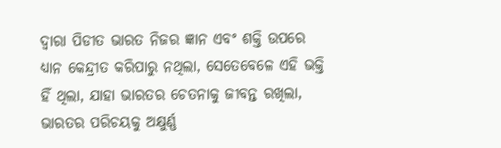ଦ୍ୱାରା ପିଡୀତ ଭାରତ ନିଜର ଜ୍ଞାନ ଏବଂ ଶକ୍ତି ଉପରେ ଧ୍ୟାନ କେନ୍ଦ୍ରୀତ କରିପାରୁ ନଥିଲା, ସେତେବେଳେ ଏହି ଭକ୍ତି ହିଁ ଥିଲା, ଯାହା ଭାରତର ଚେତନାକୁ ଜୀବନ୍ତ ରଖିଲା, ଭାରତର ପରିଚୟକୁ ଅକ୍ଷୁର୍ଣ୍ଣ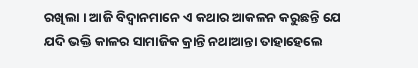ରଖିଲା । ଆଜି ବିଦ୍ୱାନମାନେ ଏ କଥାର ଆକଳନ କରୁଛନ୍ତି ଯେ ଯଦି ଭକ୍ତି କାଳର ସାମାଜିକ କ୍ରାନ୍ତି ନଥାଆନ୍ତା ତାହାହେଲେ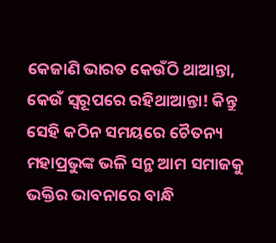କେଜାଣି ଭାରତ କେଉଁଠି ଥାଆନ୍ତା, କେଉଁ ସ୍ୱରୂପରେ ରହିଥାଆନ୍ତା! କିନ୍ତୁ ସେହି କଠିନ ସମୟରେ ଚୈତନ୍ୟ ମହାପ୍ରଭୁଙ୍କ ଭଳି ସନ୍ଥ ଆମ ସମାଜକୁ ଭକ୍ତିର ଭାବନାରେ ବାନ୍ଧି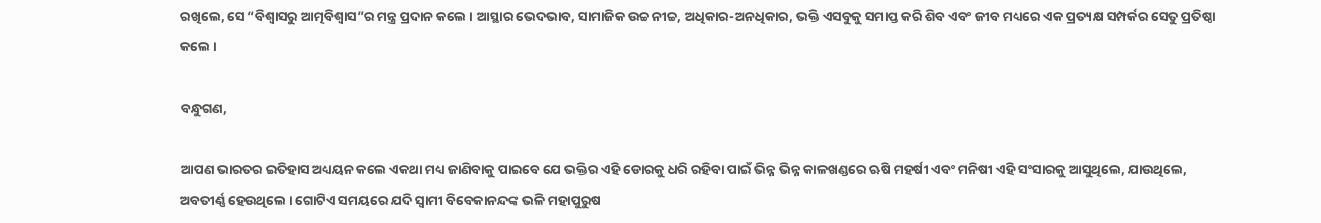ରଖିଲେ, ସେ “ବିଶ୍ୱାସରୁ ଆତ୍ମବିଶ୍ୱାସ”ର ମନ୍ତ୍ର ପ୍ରଦାନ କଲେ । ଆସ୍ଥାର ଭେଦଭାବ, ସାମାଜିକ ଉଚ୍ଚ ନୀଚ୍ଚ, ଅଧିକାର-ଅନଧିକାର, ଭକ୍ତି ଏସବୁକୁ ସମାପ୍ତ କରି ଶିବ ଏବଂ ଜୀବ ମଧ୍ୟରେ ଏକ ପ୍ରତ୍ୟକ୍ଷ ସମ୍ପର୍କର ସେତୁ ପ୍ରତିଷ୍ଠା କଲେ ।

ବନ୍ଧୁଗଣ,

ଆପଣ ଭାରତର ଇତିହାସ ଅଧ୍ୟୟନ କଲେ ଏକଥା ମଧ୍ୟ ଜାଣିବାକୁ ପାଇବେ ଯେ ଭକ୍ତିର ଏହି ଡୋରକୁ ଧରି ରହିବା ପାଇଁ ଭିନ୍ନ ଭିନ୍ନ କାଳଖଣ୍ଡରେ ଋଷି ମହର୍ଷୀ ଏବଂ ମନିଷୀ ଏହି ସଂସାରକୁ ଆସୁଥିଲେ, ଯାଉଥିଲେ, ଅବତୀର୍ଣ୍ଣ ହେଉଥିଲେ । ଗୋଟିଏ ସମୟରେ ଯଦି ସ୍ୱାମୀ ବିବେକାନନ୍ଦଙ୍କ ଭଳି ମହାପୁରୁଷ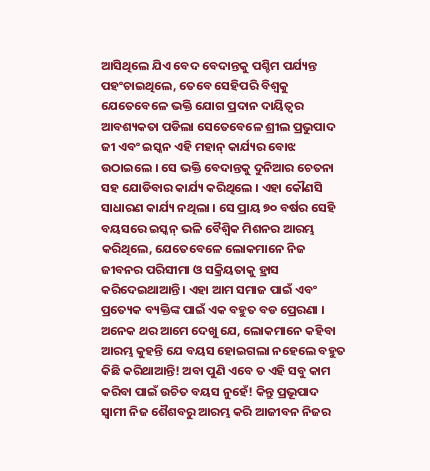ଆସିଥିଲେ ଯିଏ ବେଦ ବେଦାନ୍ତକୁ ପଶ୍ଚିମ ପର୍ଯ୍ୟନ୍ତ ପହଂଚାଇଥିଲେ, ତେବେ ସେହିପରି ବିଶ୍ୱକୁ ଯେତେବେଳେ ଭକ୍ତି ଯୋଗ ପ୍ରଦାନ ଦାୟିତ୍ୱର ଆବଶ୍ୟକତା ପଡିଲା ସେତେବେଳେ ଶ୍ରୀଲ ପ୍ରଭୁପାଦ ଜୀ ଏବଂ ଇସ୍କନ ଏହି ମହାନ୍ କାର୍ଯ୍ୟର ବୋଝ ଉଠାଇଲେ । ସେ ଭକ୍ତି ବେଦାନ୍ତକୁ ଦୁନିଆର ଚେତନା ସହ ଯୋଡିବାର କାର୍ଯ୍ୟ କରିଥିଲେ । ଏହା କୌଣସି ସାଧାରଣ କାର୍ଯ୍ୟ ନଥିଲା । ସେ ପ୍ରାୟ ୭୦ ବର୍ଷର ସେହି ବୟସରେ ଇସ୍କନ୍ ଭଳି ବୈଶ୍ୱିକ ମିଶନର ଆରମ୍ଭ କରିଥିଲେ, ଯେତେବେଳେ ଲୋକମାନେ ନିଜ ଜୀବନର ପରିସୀମା ଓ ସକ୍ରିୟତାକୁ ହ୍ରାସ କରିଦେଇଥାଆନ୍ତି । ଏହା ଆମ ସମାଜ ପାଇଁ ଏବଂ ପ୍ରତ୍ୟେକ ବ୍ୟକ୍ତିଙ୍କ ପାଇଁ ଏକ ବହୁତ ବଡ ପ୍ରେରଣା । ଅନେକ ଥର ଆମେ ଦେଖୁ ଯେ, ଲୋକମାନେ କହିବା ଆରମ୍ଭ କୁହନ୍ତି ଯେ ବୟସ ହୋଇଗଲା ନହେଲେ ବହୁତ କିଛି କରିଥାଆନ୍ତି! ଅବା ପୁଣି ଏବେ ତ ଏହି ସବୁ କାମ କରିବା ପାଇଁ ଉଚିତ ବୟସ ନୁହେଁ! କିନ୍ତୁ ପ୍ରଭୂପାଦ ସ୍ୱାମୀ ନିଜ ଶୈଶବରୁ ଆରମ୍ଭ କରି ଆଜୀବନ ନିଜର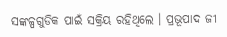ସଙ୍କଳ୍ପଗୁଡିକ ପାଇଁ ସକ୍ରିୟ ରହିଥିଲେ । ପ୍ରଭୂପାଦ ଜୀ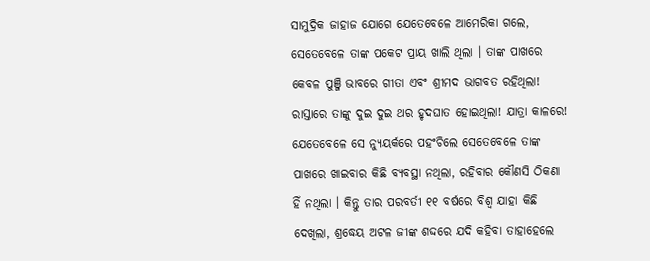ସାମୁଦ୍ରିକ ଜାହାଜ ଯୋଗେ ଯେତେବେଳେ ଆମେରିକା ଗଲେ, ସେତେବେଳେ ତାଙ୍କ ପକେଟ ପ୍ରାୟ ଖାଲି ଥିଲା । ତାଙ୍କ ପାଖରେ କେବଳ ପୁଞ୍ଜି ଭାବରେ ଗୀତା ଏବଂ ଶ୍ରୀମଦ ଭାଗବତ ରହିଥିଲା! ରାସ୍ତାରେ ତାଙ୍କୁ ଦୁଇ ଦୁଇ ଥର ହୃଦଘାତ ହୋଇଥିଲା! ଯାତ୍ରା କାଳରେ! ଯେତେବେଳେ ସେ ନ୍ୟୁୟର୍କରେ ପହଂଚିଲେ ସେତେବେଳେ ତାଙ୍କ ପାଖରେ ଖାଇବାର କିଛି ବ୍ୟବସ୍ଥା ନଥିଲା, ରହିବାର କୌଣସି ଠିକଣା ହିଁ ନଥିଲା । କିନ୍ତୁ ତାର ପରବର୍ତୀ ୧୧ ବର୍ଷରେ ବିଶ୍ୱ ଯାହା କିଛି ଦେଖିଲା, ଶ୍ରଦ୍ଧେୟ ଅଟଳ ଜୀଙ୍କ ଶଦ୍ଦରେ ଯଦି କହିବା ତାହାହେଲେ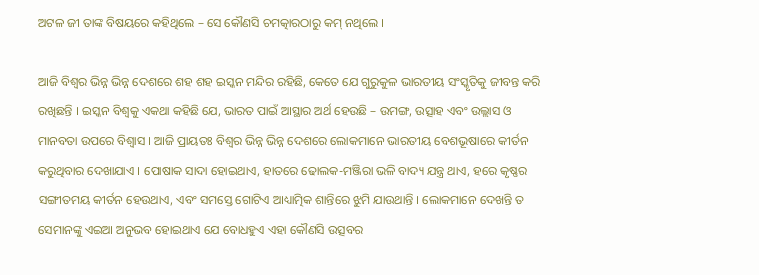ଅଟଳ ଜୀ ତାଙ୍କ ବିଷୟରେ କହିଥିଲେ – ସେ କୌଣସି ଚମତ୍କାରଠାରୁ କମ୍ ନଥିଲେ ।

ଆଜି ବିଶ୍ୱର ଭିନ୍ନ ଭିନ୍ନ ଦେଶରେ ଶହ ଶହ ଇସ୍କନ ମନ୍ଦିର ରହିଛି, କେତେ ଯେ ଗୁରୁକୁଳ ଭାରତୀୟ ସଂସ୍କୃତିକୁ ଜୀବନ୍ତ କରି ରଖିଛନ୍ତି । ଇସ୍କନ ବିଶ୍ୱକୁ ଏକଥା କହିଛି ଯେ, ଭାରତ ପାଇଁ ଆସ୍ଥାର ଅର୍ଥ ହେଉଛି – ଉମଙ୍ଗ, ଉତ୍ସାହ ଏବଂ ଉଲ୍ଲାସ ଓ ମାନବତା ଉପରେ ବିଶ୍ୱାସ । ଆଜି ପ୍ରାୟତଃ ବିଶ୍ୱର ଭିନ୍ନ ଭିନ୍ନ ଦେଶରେ ଲୋକମାନେ ଭାରତୀୟ ବେଶଭୂଷାରେ କୀର୍ତନ କରୁଥିବାର ଦେଖାଯାଏ । ପୋଷାକ ସାଦା ହୋଇଥାଏ, ହାତରେ ଢୋଲକ-ମଞ୍ଜିରା ଭଳି ବାଦ୍ୟ ଯନ୍ତ୍ର ଥାଏ, ହରେ କୃଷ୍ଣର ସଙ୍ଗୀତମୟ କୀର୍ତନ ହେଉଥାଏ, ଏବଂ ସମସ୍ତେ ଗୋଟିଏ ଆଧ୍ୟାତ୍ମିକ ଶାନ୍ତିରେ ଝୁମି ଯାଉଥାନ୍ତି । ଲୋକମାନେ ଦେଖନ୍ତି ତ ସେମାନଙ୍କୁ ଏଇଆ ଅନୁଭବ ହୋଇଥାଏ ଯେ ବୋଧହୁଏ ଏହା କୌଣସି ଉତ୍ସବର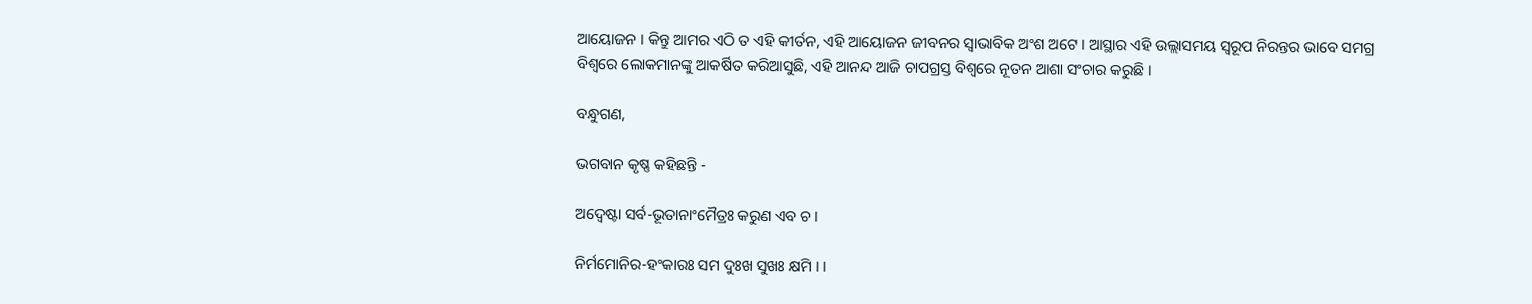ଆୟୋଜନ । କିନ୍ତୁ ଆମର ଏଠି ତ ଏହି କୀର୍ତନ, ଏହି ଆୟୋଜନ ଜୀବନର ସ୍ୱାଭାବିକ ଅଂଶ ଅଟେ । ଆସ୍ଥାର ଏହି ଉଲ୍ଲାସମୟ ସ୍ୱରୂପ ନିରନ୍ତର ଭାବେ ସମଗ୍ର ବିଶ୍ୱରେ ଲୋକମାନଙ୍କୁ ଆକର୍ଷିତ କରିଆସୁଛି, ଏହି ଆନନ୍ଦ ଆଜି ଚାପଗ୍ରସ୍ତ ବିଶ୍ୱରେ ନୂତନ ଆଶା ସଂଚାର କରୁଛି ।

ବନ୍ଧୁଗଣ,

ଭଗବାନ କୃଷ୍ଣ କହିଛନ୍ତି -

ଅଦ୍ୱେଷ୍ଟା ସର୍ବ-ଭୂତାନାଂମୈତ୍ରଃ କରୁଣ ଏବ ଚ ।

ନିର୍ମମୋନିର-ହଂକାରଃ ସମ ଦୁଃଖ ସୁଖଃ କ୍ଷମି । ।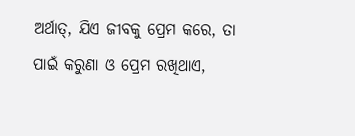ଅର୍ଥାତ୍‌, ଯିଏ ଜୀବକୁ ପ୍ରେମ କରେ, ତା ପାଇଁ କରୁଣା ଓ ପ୍ରେମ ରଖିଥାଏ,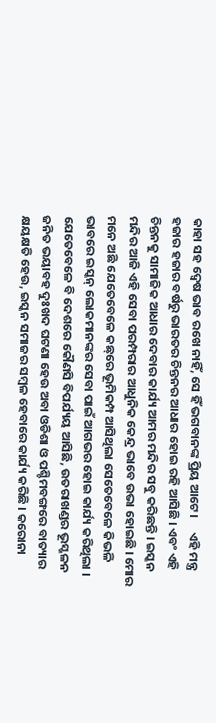କାହା ସହ ଦ୍ୱେଷ ଭାବ ରଖେ ନାହିଁ, ସେ ହିଁ ଭଗବାନଙ୍କ ପ୍ରିୟ ଆଟେ ।     ଏହି ମନ୍ତ୍ର ହଜାର ହଜାର ବର୍ଷରୁ ଭାରତର ଚିନ୍ତନର ଆଧାର ହୋଇ ରହି ଆସିଛି । ଏବଂ ଏହି ଚିନ୍ତନକୁ ସାମାଜିକ ଆଧାର ଦେବାର କାର୍ଯ୍ୟ ଆମର ମନ୍ଦିର ସବୁ କରିଛନ୍ତି । ଇସ୍କନ ମନ୍ଦିର ଆଜି ଏହି ସେବା ପରମ୍ପରାର ଆଧୁନିକ କେନ୍ଦ୍ର ଭାବେ ଉଭା ହୋଇଛି । ମୋର ମନେ ଅଛି ଯେତେବେଳେ କଛ୍‌ରେ ଭୂମିକମ୍ପ ଆସିଥିଲା ସେତେବେଳେ କିଭଳି ଭାବରେ ଇସ୍କନ୍ ଲୋକମାନଙ୍କର ସେବା ପାଇଁ ଆଗଭର ହୋଇ କାର୍ଯ୍ୟ କରିଥିଲା । ଯେତେବେଳେ ବି ଦେଶରେ କୌଣସି ବିପର୍ଯ୍ୟୟ ଆସିଛି, ଉତରାଖଣ୍ଡର ଭୂସ୍ଖଳନ ଜନିତ ଭୟାବହ ଦୁଃଖଦ ଘଟଣା ହେଉ ଅବା ଓଡିଶା ଓ ପଶ୍ଚିମବଙ୍ଗରେ ବାତ୍ୟାର କ୍ଷୟକ୍ଷତି ହେଉ, ଇସ୍କନ ସମାଜର ସମ୍ବଳ ହେବାରେ କାର୍ଯ୍ୟ କରିଛି । କରୋନା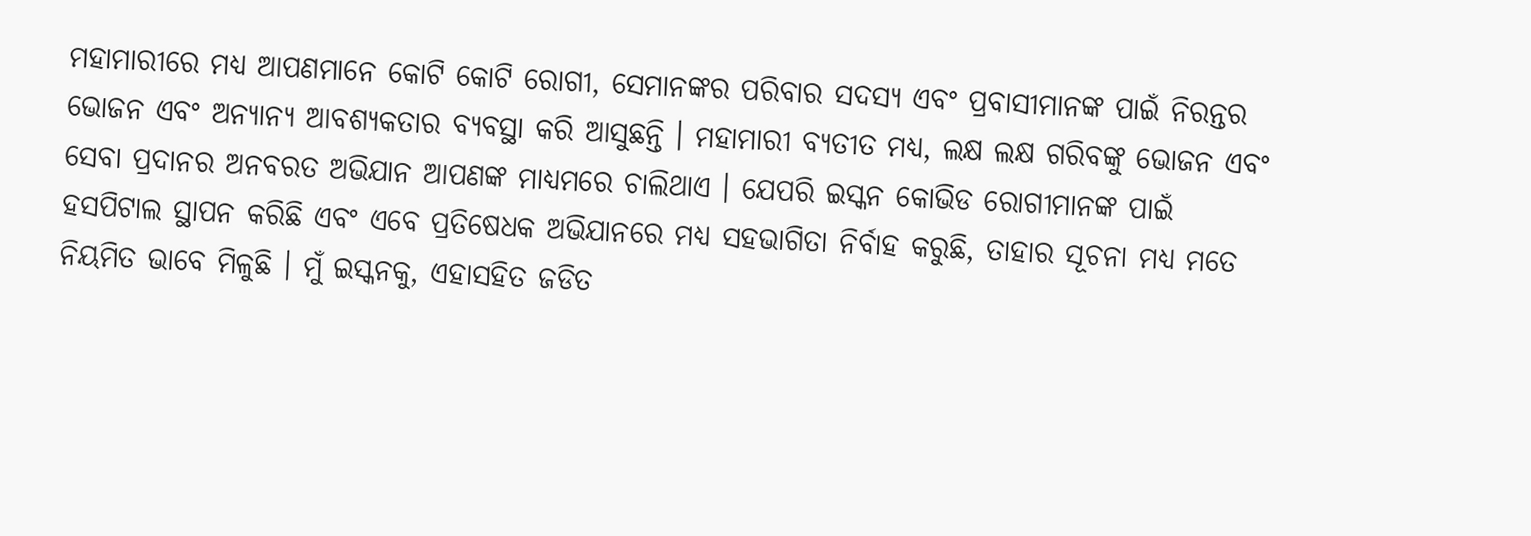ମହାମାରୀରେ ମଧ୍ୟ ଆପଣମାନେ କୋଟି କୋଟି ରୋଗୀ, ସେମାନଙ୍କର ପରିବାର ସଦସ୍ୟ ଏବଂ ପ୍ରବାସୀମାନଙ୍କ ପାଇଁ ନିରନ୍ତର ଭୋଜନ ଏବଂ ଅନ୍ୟାନ୍ୟ ଆବଶ୍ୟକତାର ବ୍ୟବସ୍ଥା କରି ଆସୁଛନ୍ତି । ମହାମାରୀ ବ୍ୟତୀତ ମଧ୍ୟ, ଲକ୍ଷ ଲକ୍ଷ ଗରିବଙ୍କୁ ଭୋଜନ ଏବଂ ସେବା ପ୍ରଦାନର ଅନବରତ ଅଭିଯାନ ଆପଣଙ୍କ ମାଧ୍ୟମରେ ଚାଲିଥାଏ । ଯେପରି ଇସ୍କନ କୋଭିଡ ରୋଗୀମାନଙ୍କ ପାଇଁ ହସପିଟାଲ ସ୍ଥାପନ କରିଛି ଏବଂ ଏବେ ପ୍ରତିଷେଧକ ଅଭିଯାନରେ ମଧ୍ୟ ସହଭାଗିତା ନିର୍ବାହ କରୁଛି, ତାହାର ସୂଚନା ମଧ୍ୟ ମତେ ନିୟମିତ ଭାବେ ମିଳୁଛି । ମୁଁ ଇସ୍କନକୁ, ଏହାସହିତ ଜଡିତ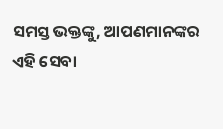ସମସ୍ତ ଭକ୍ତଙ୍କୁ, ଆପଣମାନଙ୍କର ଏହି ସେବା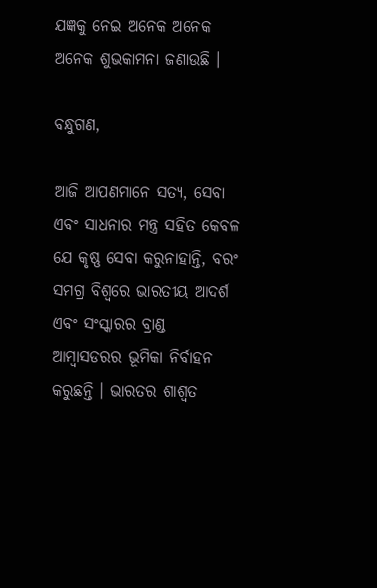ଯଜ୍ଞକୁ ନେଇ ଅନେକ ଅନେକ ଅନେକ ଶୁଭକାମନା ଜଣାଉଛି ।

ବନ୍ଧୁଗଣ,

ଆଜି ଆପଣମାନେ ସତ୍ୟ, ସେବା ଏବଂ ସାଧନାର ମନ୍ତ୍ର ସହିତ କେବଳ ଯେ କୃଷ୍ଣ ସେବା କରୁନାହାନ୍ତି, ବରଂ ସମଗ୍ର ବିଶ୍ୱରେ ଭାରତୀୟ ଆଦର୍ଶ ଏବଂ ସଂସ୍କାରର ବ୍ରାଣ୍ଡ ଆମ୍ବାସଡରର ଭୂମିକା ନିର୍ବାହନ କରୁଛନ୍ତି । ଭାରତର ଶାଶ୍ୱତ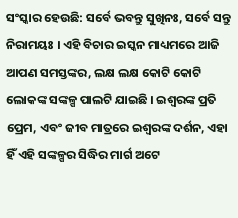ସଂସ୍କାର ହେଉଛି: ସର୍ବେ ଭବନ୍ତୁ ସୁଖିନଃ, ସର୍ବେ ସନ୍ତୁ ନିରାମୟଃ । ଏହି ବିଚାର ଇସ୍କନ ମାଧ୍ୟମରେ ଆଜି ଆପଣ ସମସ୍ତଙ୍କର, ଲକ୍ଷ ଲକ୍ଷ କୋଟି କୋଟି ଲୋକଙ୍କ ସଙ୍କଳ୍ପ ପାଲଟି ଯାଇଛି । ଇଶ୍ୱରଙ୍କ ପ୍ରତି ପ୍ରେମ, ଏବଂ ଜୀବ ମାତ୍ରରେ ଇଶ୍ୱରଙ୍କ ଦର୍ଶନ, ଏହା ହିଁ ଏହି ସଙ୍କଳ୍ପର ସିଦ୍ଧିର ମାର୍ଗ ଅଟେ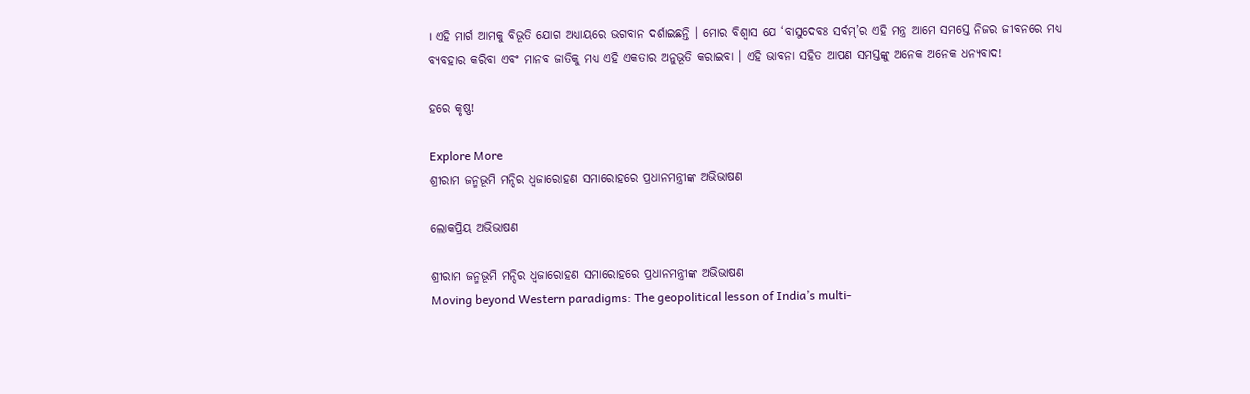। ଏହି ମାର୍ଗ ଆମକୁ ବିଭୂତି ଯୋଗ ଅଧ୍ୟାୟରେ ଭଗବାନ ଦର୍ଶାଇଛନ୍ତି । ମୋର ବିଶ୍ୱାସ ଯେ ‘ବାସୁଦେବଃ ସର୍ବମ୍‌’ର ଏହି ମନ୍ତ୍ର ଆମେ ସମସ୍ତେ ନିଜର ଜୀବନରେ ମଧ୍ୟ ବ୍ୟବହାର କରିବା ଏବଂ ମାନବ ଜାତିକୁ ମଧ୍ୟ ଏହି ଏକତାର ଅନୁଭୂତି କରାଇବା । ଏହି ଭାବନା ସହିତ ଆପଣ ସମସ୍ତଙ୍କୁ ଅନେକ ଅନେକ ଧନ୍ୟବାଦ!

ହରେ କୃଷ୍ଣ!

Explore More
ଶ୍ରୀରାମ ଜନ୍ମଭୂମି ମନ୍ଦିର ଧ୍ଵଜାରୋହଣ ସମାରୋହରେ ପ୍ରଧାନମନ୍ତ୍ରୀଙ୍କ ଅଭିଭାଷଣ

ଲୋକପ୍ରିୟ ଅଭିଭାଷଣ

ଶ୍ରୀରାମ ଜନ୍ମଭୂମି ମନ୍ଦିର ଧ୍ଵଜାରୋହଣ ସମାରୋହରେ ପ୍ରଧାନମନ୍ତ୍ରୀଙ୍କ ଅଭିଭାଷଣ
Moving beyond Western paradigms: The geopolitical lesson of India’s multi-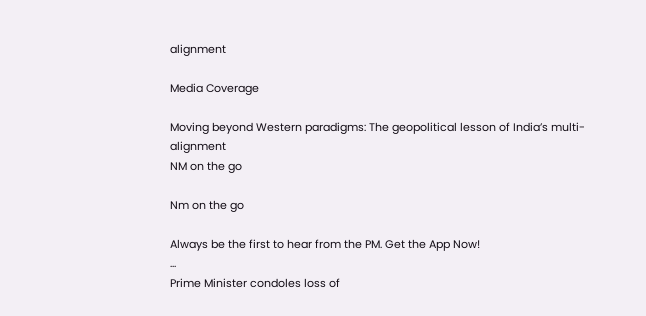alignment

Media Coverage

Moving beyond Western paradigms: The geopolitical lesson of India’s multi-alignment
NM on the go

Nm on the go

Always be the first to hear from the PM. Get the App Now!
...
Prime Minister condoles loss of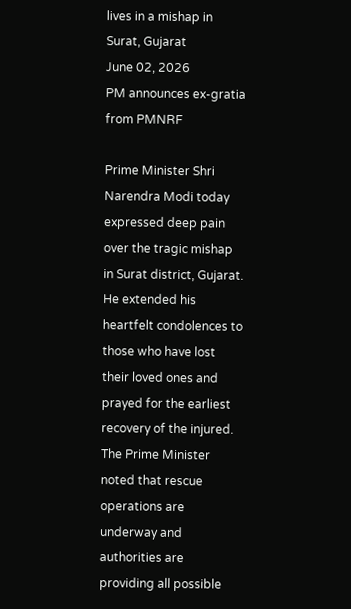lives in a mishap in Surat, Gujarat
June 02, 2026
PM announces ex-gratia from PMNRF

Prime Minister Shri Narendra Modi today expressed deep pain over the tragic mishap in Surat district, Gujarat. He extended his heartfelt condolences to those who have lost their loved ones and prayed for the earliest recovery of the injured. The Prime Minister noted that rescue operations are underway and authorities are providing all possible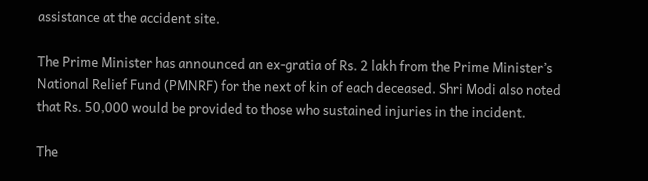assistance at the accident site.

The Prime Minister has announced an ex-gratia of Rs. 2 lakh from the Prime Minister’s National Relief Fund (PMNRF) for the next of kin of each deceased. Shri Modi also noted that Rs. 50,000 would be provided to those who sustained injuries in the incident.

The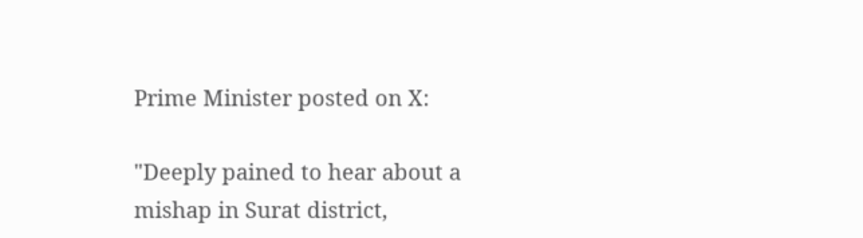Prime Minister posted on X:

"Deeply pained to hear about a mishap in Surat district,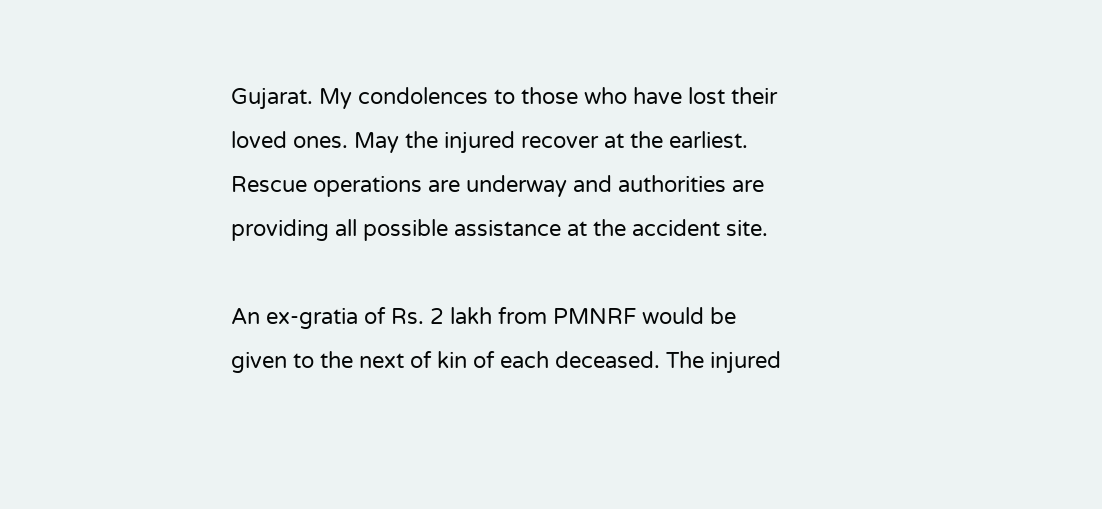Gujarat. My condolences to those who have lost their loved ones. May the injured recover at the earliest. Rescue operations are underway and authorities are providing all possible assistance at the accident site.

An ex-gratia of Rs. 2 lakh from PMNRF would be given to the next of kin of each deceased. The injured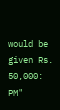would be given Rs. 50,000: PM"